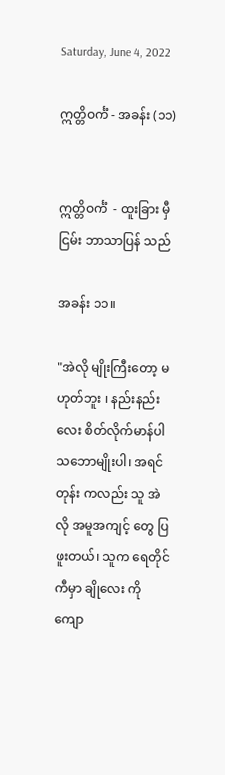Saturday, June 4, 2022

ဣတ္တိဝင်္ကံ - အခန်း (၁၁)


ဣတ္တိဝင်္ကံ  - ထူးခြား မှီငြမ်း ဘာသာပြန် သည်

အခန်း ၁၁။

"အဲလို မျိုးကြီးတော့ မဟုတ်ဘူး ၊ နည်းနည်း လေး စိတ်လိုက်မာန်ပါ သဘောမျိုးပါ၊ အရင်တုန်း ကလည်း သူ အဲလို အမူအကျင့် တွေ ပြဖူးတယ်၊ သူက ရေတိုင်ကီမှာ ချိုလေး ကို ကျော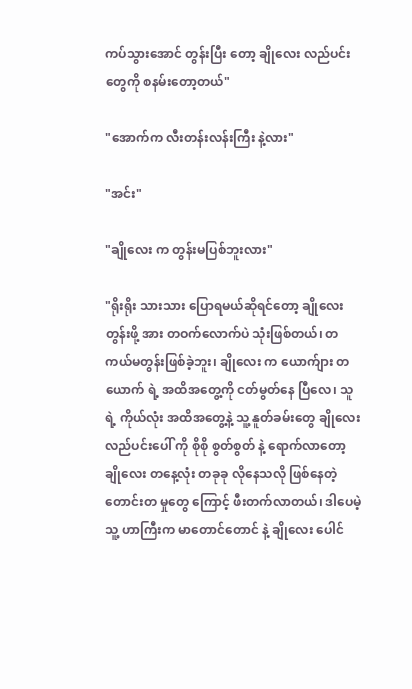ကပ်သွားအောင် တွန်းပြီး တော့ ချိုလေး လည်ပင်း တွေကို စနမ်းတော့တယ်"

"အောက်က လီးတန်းလန်းကြီး နဲ့လား"

"အင်း"

"ချိုလေး က တွန်းမပြစ်ဘူးလား"

"ရိုးရိုး သားသား ပြောရမယ်ဆိုရင်တော့ ချိုလေး တွန်းဖို့ အား တဝက်လောက်ပဲ သုံးဖြစ်တယ်၊ တကယ်မတွန်းဖြစ်ခဲ့ဘူး၊ ချိုလေး က ယောက်ျား တယောက် ရဲ့ အထိအတွေ့ကို ငတ်မွတ်နေ ပြီလေ၊ သူရဲ့ ကိုယ်လုံး အထိအတွေ့နဲ့ သူ့ နူတ်ခမ်းတွေ ချိုလေး လည်ပင်းပေါ် ကို စိုစို စွတ်စွတ် နဲ့ ရောက်လာတော့ ချိုလေး တနေ့လုံး တခုခု လိုနေသလို ဖြစ်နေတဲ့ တောင်းတ မှုတွေ ကြောင့် ဖီးတက်လာတယ်၊ ဒါပေမဲ့ သူ့ ဟာကြီးက မာတောင်တောင် နဲ့ ချိုလေး ပေါင်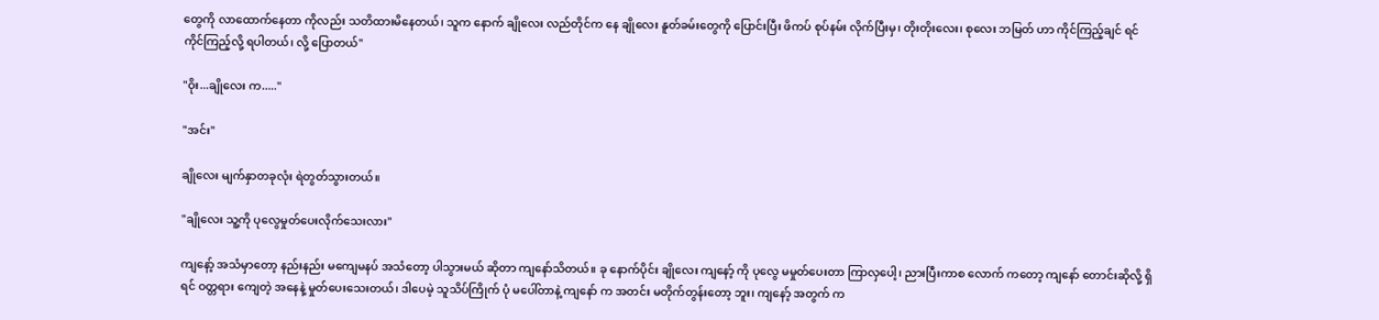တွေကို လာထောက်နေတာ ကိုလည်း သတိထားမိနေတယ်၊ သူက နောက် ချိုလေး လည်တိုင်က နေ ချိုလေး နူတ်ခမ်းတွေကို ပြောင်းပြီး ဖိကပ် စုပ်နမ်း လိုက်ပြီးမှ၊ တိုးတိုးလေး၊ စုလေး ဘမြတ် ဟာ ကိုင်ကြည့်ချင် ရင် ကိုင်ကြည့်လို့ ရပါတယ်၊ လို့ ပြောတယ်"

"ဝိုး...ချိုလေး က....."

"အင်း"

ချိုလေး မျက်နှာတခုလုံး ရဲတွတ်သွားတယ်။

"ချိုလေး သူ့ကို ပုလွေမှုတ်ပေးလိုက်သေးလား"

ကျနော့် အသံမှာတော့ နည်းနည်း မကျေမနပ် အသံတော့ ပါသွားမယ် ဆိုတာ ကျနော်သိတယ်။ ခု နောက်ပိုင်း ချိုလေး ကျနော့် ကို ပုလွေ မမှုတ်ပေးတာ ကြာလှပေါ့၊ ညားပြီးကာစ လောက် ကတော့ ကျနော် တောင်းဆိုလို့ ရှိရင် ဝတ္တရား ကျေတဲ့ အနေနဲ့ မှုတ်ပေးသေးတယ်၊ ဒါပေမဲ့ သူသိပ်ကြိုက် ပုံ မပေါ်တာနဲ့ ကျနော် က အတင်း မတိုက်တွန်းတော့ ဘူး၊ ကျနော့် အတွက် က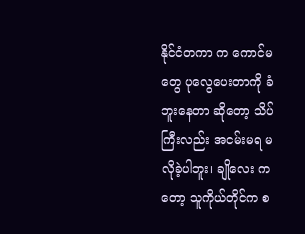နိုင်ငံတကာ က ကောင်မတွေ ပုလွေပေးတာကို ခံဘူးနေတာ ဆိုတော့ သိပ်ကြီးလည်း အငမ်းမရ မလိုခဲ့ပါဘူး၊ ချိုလေး ကတော့ သူကိုယ်တိုင်က စ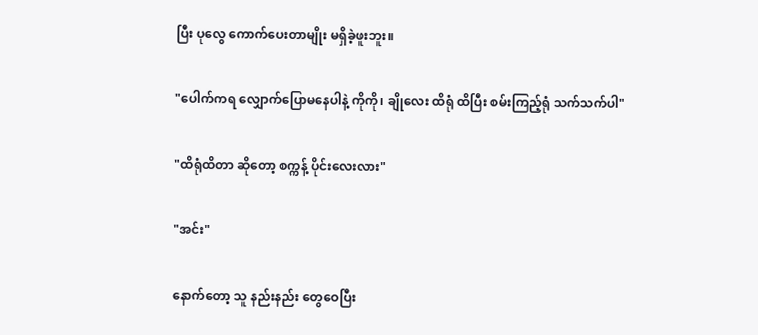ပြီး ပုလွေ ကောက်ပေးတာမျိုး မရှိခဲ့ဖူးဘူး။

"ပေါက်ကရ လျှောက်ပြောမနေပါနဲ့ ကိုကို၊ ချိုလေး ထိရုံ ထိပြီး စမ်းကြည့်ရုံ သက်သက်ပါ"

"ထိရုံထိတာ ဆိုတော့ စက္ကန့် ပိုင်းလေးလား"

"အင်း"

နောက်တော့ သူ နည်းနည်း တွေဝေပြီး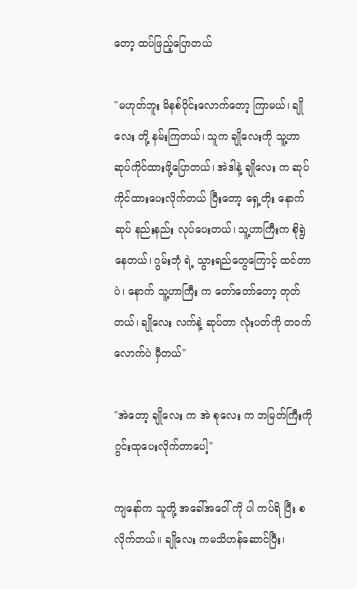တော့ ထပ်ဖြည့်ပြောတယ်

"မဟုတ်ဘူး မိနစ်ပိုင်းလောက်တော့ ကြာမယ်၊ ချိုလေး တို့ နမ်းကြတယ်၊ သူက ချိုလေးကို သူ့ဟာ ဆုပ်ကိုင်ထားဖို့ပြောတယ်၊ အဲဒါနဲ့ ချိုလေး က ဆုပ်ကိုင်ထားပေးလိုက်တယ် ပြီးတော့ ရှေ့တိုး နောက်ဆုပ် နည်းနည်း လုပ်ပေးတယ်၊ သူ့ဟာကြီးက စိုရွဲနေတယ်၊ ဂွမ်းဘုံ ရဲ့ သွားရည်တွေကြောင့် ထင်တာပဲ၊ နောက် သူ့ဟာကြီး က တော်တော်တော့ တုတ်တယ်၊ ချိုလေး လက်နဲ့ ဆုပ်တာ လုံးပတ်ကို တဝက်လောက်ပဲ မှီတယ်"

"အဲတော့ ချိုလေး က အဲ စုလေး က ဘမြတ်ကြီးကို ဂွင်းထုပေးလိုက်တာပေါ့"

ကျနော်က သူတို့ အခေါ်အဝေါ် ကို ပါ ကပ်ရိ ပြီး စလိုက်တယ်။ ချိုလေး ကမသိဟန်ဆောင်ပြီး၊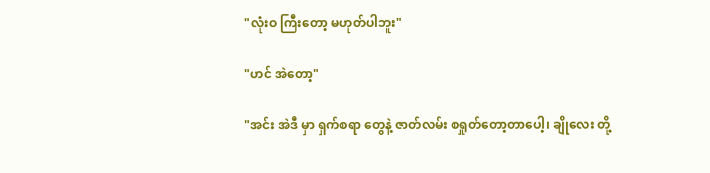"လုံးဝ ကြီးတော့ မဟုတ်ပါဘူး"

"ဟင် အဲတော့"

"အင်း အဲဒီ မှာ ရှက်စရာ တွေနဲ့ ဇာတ်လမ်း စရှုတ်တော့တာပေါ့၊ ချိုလေး တို့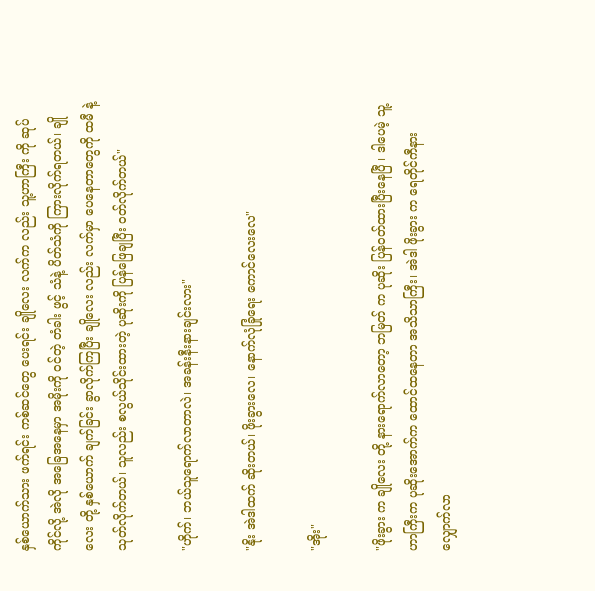နှစ်ယောက်သား ဖက်ရင်း ကစ်ဆင်တွေ ပေးရင်း ချိုလေး လက်က လည်း သူ့ဟာကြီး ကို ဆုပ်ကိုင်လို့ အဲလို အခြေအနေမှာ အမိုးကို ဝင်တဲ့ တံခါး ဖွင့် သံနဲ့ ပိတ်သံကို ကြားလိုက်ရတယ်၊ ချိုလေး တို့ နှစ်ယောက် ချက်ခြင်း ခွာလိုက်ကြပြီး ချိုလေး လည်း လက်မှာ ပေနေတာတွေကို ထမီ နဲ့ သုတ်လိုက်တယ်၊ သူလည်း စလွယ်သိုင်းထားတဲ့ ပုဆိုးကို ပြန်ဖြေချပြီး ဝတ်လိုက်တယ်"

"ဟိုက်၊ ဘယ်သူရောက်လာတာလဲ၊ အခန်းနီးနားချင်းလား"

"နိုး အဲဒါထက် ဆိုးတယ်၊ ဖိုးခွားလေ၊ နောက်လုံခြုံရေး ကောင်လေးလေ"

"အိုး"

"ဖိုးခွား က ချိုလေး တို့ နားရောက်လာတော့ ဘမြတ် က ပုဆိုး ပြန်ဝတ်ထားပြီးနေပြီ ၊ ဒါပေမဲ့ သူ့ဟာကြီးက ပုဆိုးအောက်က ထောင်ထနေတာ အသိသာကြီး၊ အဲဒါ ဖိုးခွား က ရေတိုင်ကီနား လျှောက်လာ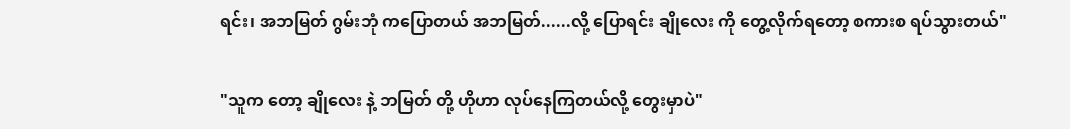ရင်း၊ အဘမြတ် ဂွမ်းဘုံ ကပြောတယ် အဘမြတ်......လို့ ပြောရင်း ချိုလေး ကို တွေ့လိုက်ရတော့ စကားစ ရပ်သွားတယ်"

"သူက တော့ ချိုလေး နဲ့ ဘမြတ် တို့ ဟိုဟာ လုပ်နေကြတယ်လို့ တွေးမှာပဲ"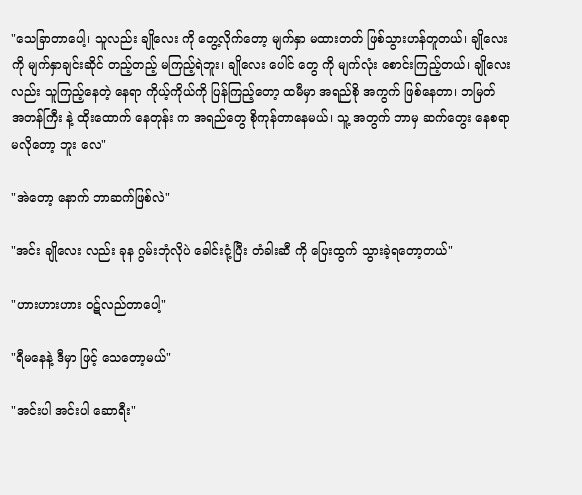"သေခြာတာပေါ့၊ သူလည်း ချိုလေး ကို တွေ့လိုက်တော့ မျက်နှာ မထားတတ် ဖြစ်သွားဟန်တူတယ်၊ ချိုလေး ကို မျက်နှာချင်းဆိုင် တည့်တည့် မကြည့်ရဲဘူး၊ ချိုလေး ပေါင် တွေ ကို မျက်လုံး စောင်းကြည့်တယ်၊ ချိုလေး လည်း သူကြည့်နေတဲ့ နေရာ ကိုယ့်ကိုယ်ကို ပြန်ကြည့်တော့ ထမီမှာ အရည်စို အကွက် ဖြစ်နေတာ၊ ဘမြတ် အတန်ကြီး နဲ့ ထိုးထောက် နေတုန်း က အရည်တွေ စိုကုန်တာနေမယ်၊ သူ့ အတွက် ဘာမှ ဆက်တွေး နေစရာမလိုတော့ ဘူး လေ"

"အဲတော့ နောက် ဘာဆက်ဖြစ်လဲ"

"အင်း ချိုလေး လည်း ခုန ဂွမ်းဘုံလိုပဲ ခေါင်းငုံ့ပြီး တံခါးဆီ ကို ပြေးထွက် သွားခဲ့ရတော့တယ်"

"ဟားဟားဟား ဝဋ်လည်တာပေါ့"

"ရီမနေနဲ့ ဒီမှာ ဖြင့် သေတော့မယ်"

"အင်းပါ အင်းပါ ဆောရီး"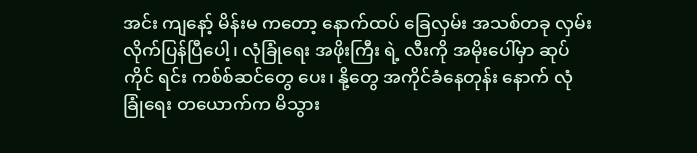အင်း ကျနော့် မိန်းမ ကတော့ နောက်ထပ် ခြေလှမ်း အသစ်တခု လှမ်းလိုက်ပြန်ပြီပေါ့၊ လုံခြုံရေး အဖိုးကြီး ရဲ့ လီးကို အမိုးပေါ်မှာ ဆုပ်ကိုင် ရင်း ကစ်စ်ဆင်တွေ ပေး၊ နို့တွေ အကိုင်ခံနေတုန်း နောက် လုံခြုံရေး တယောက်က မိသွား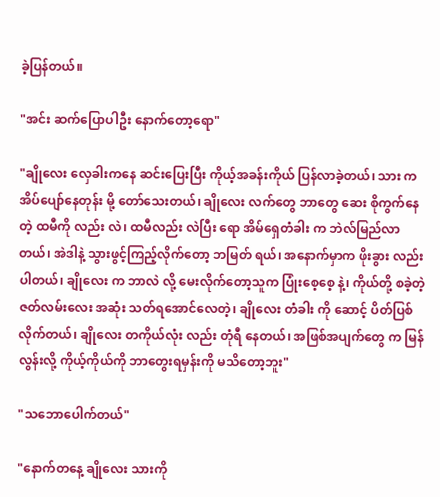ခဲ့ပြန်တယ်။

"အင်း ဆက်ပြောပါဦး နောက်တော့ရော"

"ချိုလေး လှေခါးကနေ ဆင်းပြေးပြီး ကိုယ့်အခန်းကိုယ် ပြန်လာခဲ့တယ်၊ သား က အိပ်ပျော်နေတုန်း မို့ တော်သေးတယ်၊ ချိုလေး လက်တွေ ဘာတွေ ဆေး စိုကွက်နေတဲ့ ထမီကို လည်း လဲ၊ ထမီလည်း လဲပြီး ရော အိမ်ရှေတံခါး က ဘဲလ်မြည်လာတယ်၊ အဲဒါနဲ့ သွားဖွင့်ကြည့်လိုက်တော့ ဘမြတ် ရယ်၊ အနောက်မှာက ဖိုးခွား လည်းပါတယ်၊ ချိုလေး က ဘာလဲ လို့ မေးလိုက်တော့သူက ပြုံးစေ့စေ့ နဲ့၊ ကိုယ်တို့ စခဲ့တဲ့ ဇတ်လမ်းလေး အဆုံး သတ်ရအောင်လေတဲ့၊ ချိုလေး တံခါး ကို ဆောင့် ပိတ်ပြစ်လိုက်တယ်၊ ချိုလေး တကိုယ်လုံး လည်း တုံရီ နေတယ်၊ အဖြစ်အပျက်တွေ က မြန်လွန်းလို့ ကိုယ့်ကိုယ်ကို ဘာတွေးရမှန်းကို မသိတော့ဘူး"

"သဘောပေါက်တယ်"

"နောက်တနေ့ ချိုလေး သားကို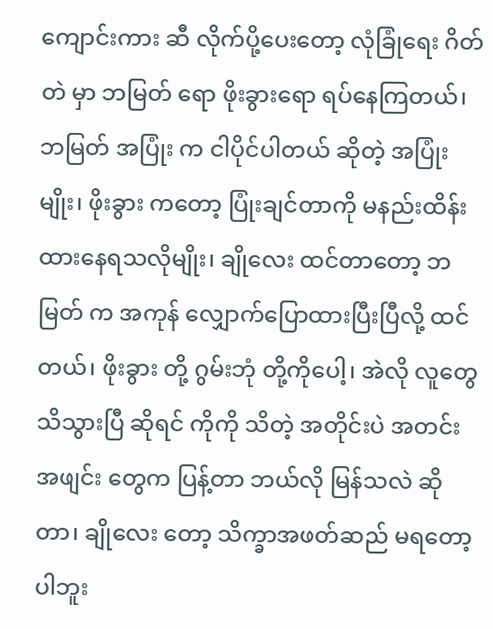ကျောင်းကား ဆီ လိုက်ပို့ပေးတော့ လုံခြုံရေး ဂိတ်တဲ မှာ ဘမြတ် ရော ဖိုးခွားရော ရပ်နေကြတယ်၊ ဘမြတ် အပြုံး က ငါပိုင်ပါတယ် ဆိုတဲ့ အပြုံးမျိုး၊ ဖိုးခွား ကတော့ ပြုံးချင်တာကို မနည်းထိန်း ထားနေရသလိုမျိုး၊ ချိုလေး ထင်တာတော့ ဘမြတ် က အကုန် လျှောက်ပြောထားပြီးပြီလို့ ထင်တယ်၊ ဖိုးခွား တို့ ဂွမ်းဘုံ တို့ကိုပေါ့၊ အဲလို လူတွေ သိသွားပြီ ဆိုရင် ကိုကို သိတဲ့ အတိုင်းပဲ အတင်း အဖျင်း တွေက ပြန့်တာ ဘယ်လို မြန်သလဲ ဆိုတာ၊ ချိုလေး တော့ သိက္ခာအဖတ်ဆည် မရတော့ပါဘူး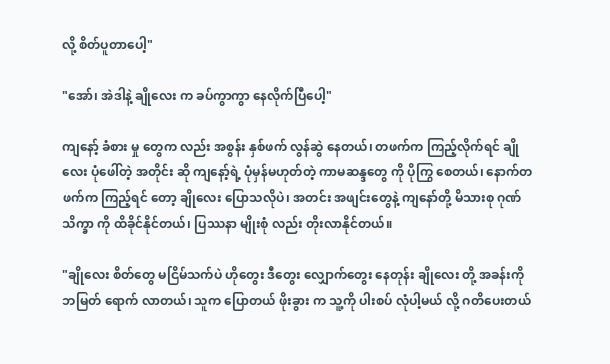လို့ စိတ်ပူတာပေါ့"

"အော်၊ အဲဒါနဲ့ ချိုလေး က ခပ်ကွာကွာ နေလိုက်ပြီပေါ့"

ကျနော့် ခံစား မှု တွေက လည်း အစွန်း နှစ်ဖက် လွန်ဆွဲ နေတယ်၊ တဖက်က ကြည့်လိုက်ရင် ချိုလေး ပုံဖေါ်တဲ့ အတိုင်း ဆို ကျနော့်ရဲ့ ပုံမှန်မဟုတ်တဲ့ ကာမဆန္ဒတွေ ကို ပိုကြွ စေတယ်၊ နောက်တဖက်က ကြည့်ရင် တော့ ချိုလေး ပြောသလိုပဲ၊ အတင်း အဖျင်းတွေနဲ့ ကျနော်တို့ မိသားစု ဂုဏ်သိက္ခာ ကို ထိခိုင်နိုင်တယ်၊ ပြဿနာ မျိုးစုံ လည်း တိုးလာနိုင်တယ်။

"ချိုလေး စိတ်တွေ မငြိမ်သက်ပဲ ဟိုတွေး ဒီတွေး လျှောက်တွေး နေတုန်း ချိုလေး တို့ အခန်းကို ဘမြတ် ရောက် လာတယ်၊ သူက ပြောတယ် ဖိုးခွား က သူ့ကို ပါးစပ် လုံပါ့မယ် လို့ ဂတိပေးတယ်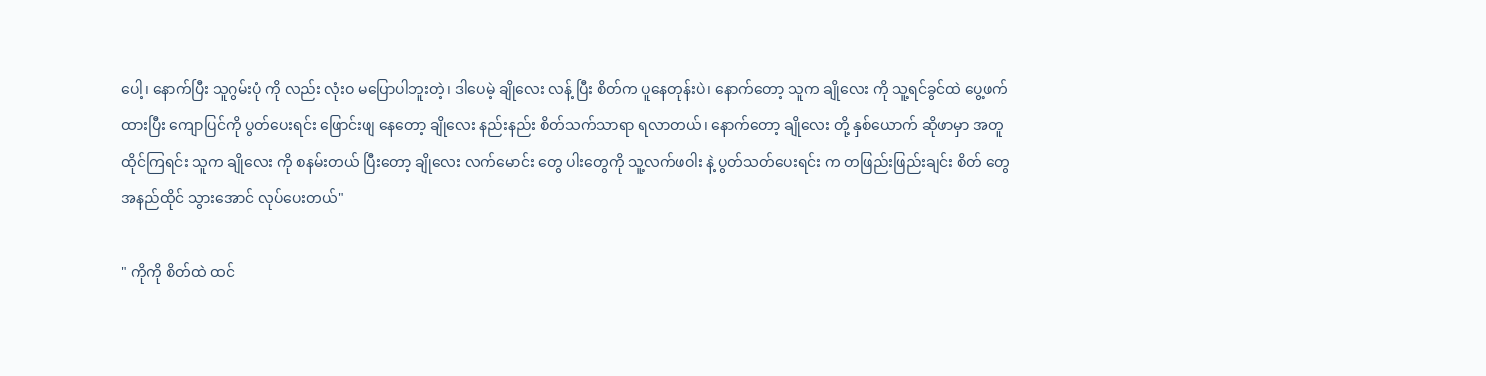ပေါ့၊ နောက်ပြီး သူဂွမ်းပုံ ကို လည်း လုံးဝ မပြောပါဘူးတဲ့၊ ဒါပေမဲ့ ချိုလေး လန့် ပြီး စိတ်က ပူနေတုန်းပဲ၊ နောက်တော့ သူက ချိုလေး ကို သူ့ရင်ခွင်ထဲ ပွေ့ဖက် ထားပြီး ကျောပြင်ကို ပွတ်ပေးရင်း ဖြောင်းဖျ နေတော့ ချိုလေး နည်းနည်း စိတ်သက်သာရာ ရလာတယ်၊ နောက်တော့ ချိုလေး တို့ နှစ်ယောက် ဆိုဖာမှာ အတူထိုင်ကြရင်း သူက ချိုလေး ကို စနမ်းတယ် ပြီးတော့ ချိုလေး လက်မောင်း တွေ ပါးတွေကို သူ့လက်ဖဝါး နဲ့ ပွတ်သတ်ပေးရင်း က တဖြည်းဖြည်းချင်း စိတ် တွေ အနည်ထိုင် သွားအောင် လုပ်ပေးတယ်"

" ကိုကို စိတ်ထဲ ထင်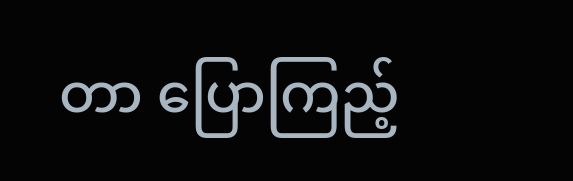တာ ပြောကြည့်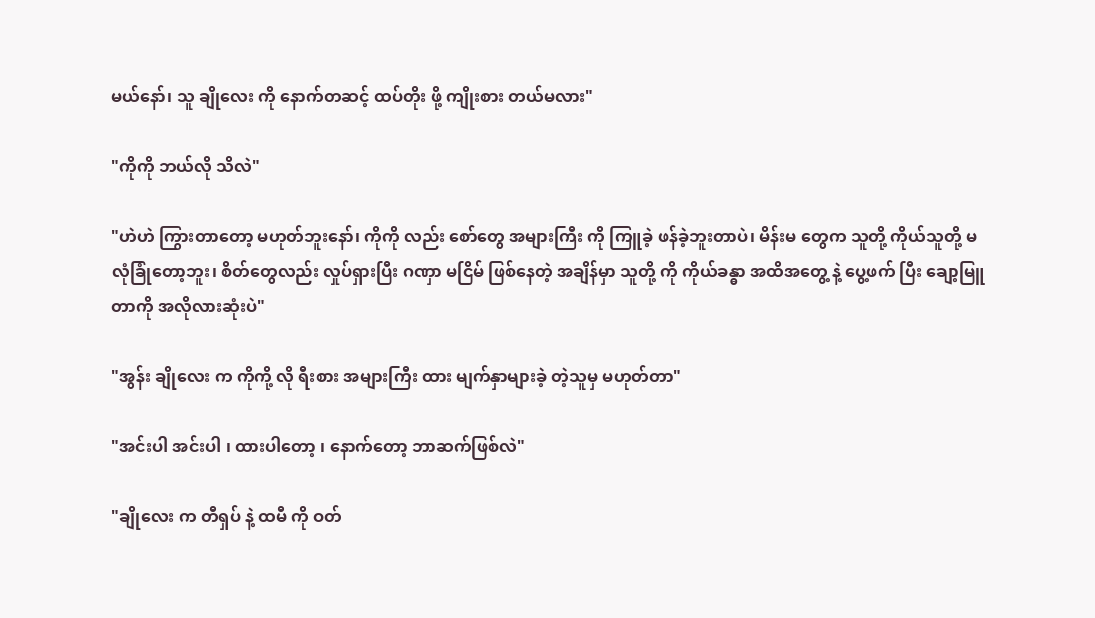မယ်နော်၊ သူ ချိုလေး ကို နောက်တဆင့် ထပ်တိုး ဖို့ ကျိုးစား တယ်မလား"

"ကိုကို ဘယ်လို သိလဲ"

"ဟဲဟဲ ကြွားတာတော့ မဟုတ်ဘူးနော်၊ ကိုကို လည်း စော်တွေ အများကြီး ကို ကြူခဲ့ ဖန်ခဲ့ဘူးတာပဲ၊ မိန်းမ တွေက သူတို့ ကိုယ်သူတို့ မလုံခြုံတော့ဘူး၊ စိတ်တွေလည်း လှုပ်ရှားပြီး ဂဏှာ မငြိမ် ဖြစ်နေတဲ့ အချိန်မှာ သူတို့ ကို ကိုယ်ခန္ဓာ အထိအတွေ့ နဲ့ ပွေ့ဖက် ပြီး ချော့မြူတာကို အလိုလားဆုံးပဲ"

"အွန်း ချိုလေး က ကိုကို့ လို ရီးစား အများကြီး ထား မျက်နှာများခဲ့ တဲ့သူမှ မဟုတ်တာ"

"အင်းပါ အင်းပါ ၊ ထားပါတော့ ၊ နောက်တော့ ဘာဆက်ဖြစ်လဲ"

"ချိုလေး က တီရှပ် နဲ့ ထမီ ကို ဝတ်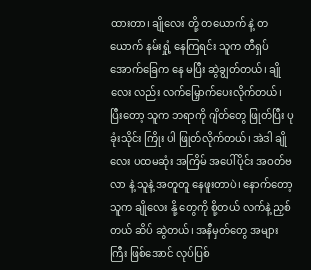ထားတာ၊ ချိုလေး တို့ တယောက် နဲ့ တယောက် နမ်းရှုံ့ နေကြရင်း သူက တီရှပ် အောက်ခြေက နေ မပြီး ဆွဲချွတ်တယ်၊ ချိုလေး လည်း လက်မြှောက်ပေးလိုက်တယ်၊ ပြီးတော့ သူက ဘရာကို ဂျိတ်တွေ ဖြုတ်ပြီး ပုခုံးသိုင်း ကြိုး ပါ ဖြုတ်လိုက်တယ်၊ အဲဒါ ချိုလေး ပထမဆုံး အကြိမ် အပေါ်ပိုင်း အဝတ်ဗလာ နဲ့ သူနဲ့ အတူတူ နေဖူးတာပဲ၊ နောက်တော့ သူက ချိုလေး နို့ တွေကို စို့တယ် လက်နဲ့ ညှစ်တယ် ဆိပ် ဆွဲတယ်၊ အနီမှတ်တွေ အများကြီး ဖြစ်အောင် လုပ်ပြစ်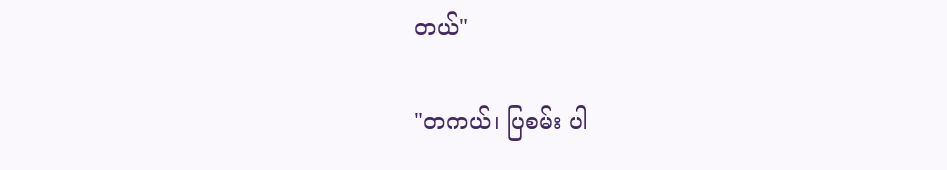တယ်"

"တကယ်၊ ပြစမ်း ပါ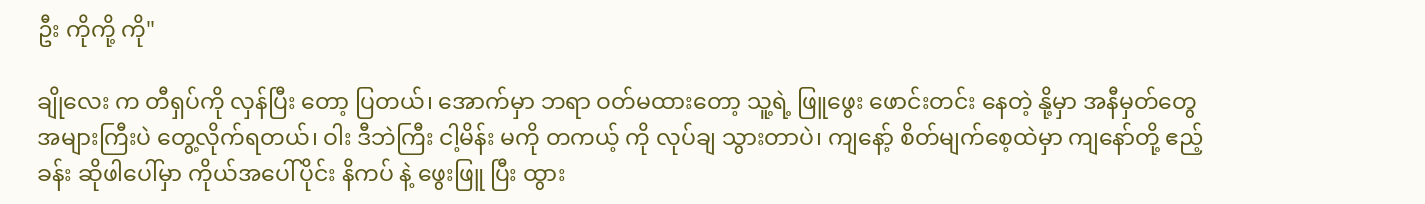ဦး ကိုကို့ ကို"

ချိုလေး က တီရှပ်ကို လှန်ပြီး တော့ ပြတယ်၊ အောက်မှာ ဘရာ ဝတ်မထားတော့ သူ့ရဲ့ ဖြူဖွေး ဖောင်းတင်း နေတဲ့ နို့မှာ အနီမှတ်တွေ အများကြီးပဲ တွေ့လိုက်ရတယ်၊ ဝါး ဒီဘဲကြီး ငါ့မိန်း မကို တကယ့် ကို လုပ်ချ သွားတာပဲ၊ ကျနော့် စိတ်မျက်စေ့ထဲမှာ ကျနော်တို့ ဧည့်ခန်း ဆိုဖါပေါ်မှာ ကိုယ်အပေါ်ပိုင်း နိကပ် နဲ့ ဖွေးဖြူ ပြီး ထွား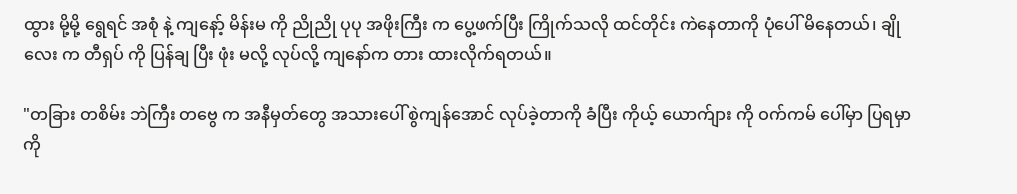ထွား မို့မို့ ရွေရင် အစုံ နဲ့ ကျနော့် မိန်းမ ကို ညိုညို ပုပု အဖိုးကြီး က ပွေ့ဖက်ပြီး ကြိုက်သလို ထင်တိုင်း ကဲနေတာကို ပုံပေါ် မိနေတယ်၊ ချိုလေး က တီရှပ် ကို ပြန်ချ ပြီး ဖုံး မလို့ လုပ်လို့ ကျနော်က တား ထားလိုက်ရတယ်။

"တခြား တစိမ်း ဘဲကြီး တဗွေ က အနီမှတ်တွေ အသားပေါ် စွဲကျန်အောင် လုပ်ခဲ့တာကို ခံပြီး ကိုယ့် ယောက်ျား ကို ဝက်ကမ် ပေါ်မှာ ပြရမှာကို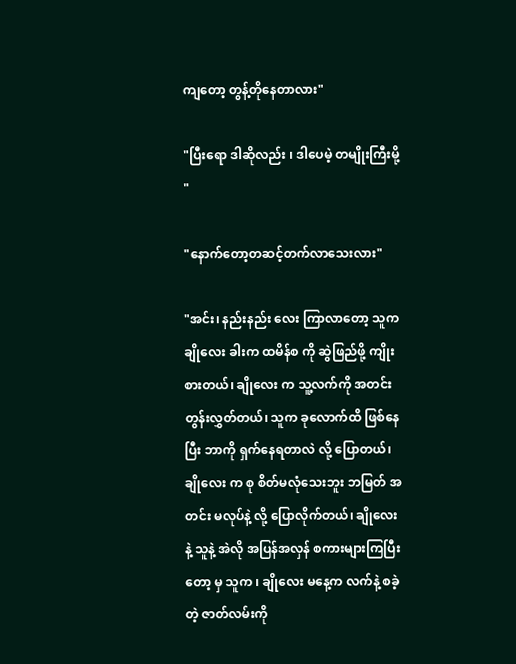ကျတော့ တွန့်တိုနေတာလား"

"ပြီးရော ဒါဆိုလည်း ၊ ဒါပေမဲ့ တမျိုးကြီးမို့ "

"နောက်တော့တဆင့်တက်လာသေးလား"

"အင်း၊ နည်းနည်း လေး ကြာလာတော့ သူက ချိုလေး ခါးက ထမိန်စ ကို ဆွဲဖြည်ဖို့ ကျိုးစားတယ်၊ ချိုလေး က သူ့လက်ကို အတင်းတွန်းလွှတ်တယ်၊ သူက ခုလောက်ထိ ဖြစ်နေပြီး ဘာကို ရှက်နေရတာလဲ လို့ ပြောတယ်၊ ချိုလေး က စု စိတ်မလုံသေးဘူး ဘမြတ် အတင်း မလုပ်နဲ့ လို့ ပြောလိုက်တယ်၊ ချိုလေး နဲ့ သူနဲ့ အဲလို အပြန်အလှန် စကားများကြပြီး တော့ မှ သူက ၊ ချိုလေး မနေ့က လက်နဲ့ စခဲ့ တဲ့ ဇာတ်လမ်းကို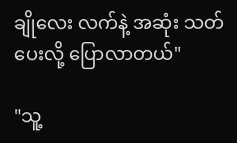ချိုလေး လက်နဲ့ အဆုံး သတ်ပေးလို့ ပြောလာတယ်"

"သူ့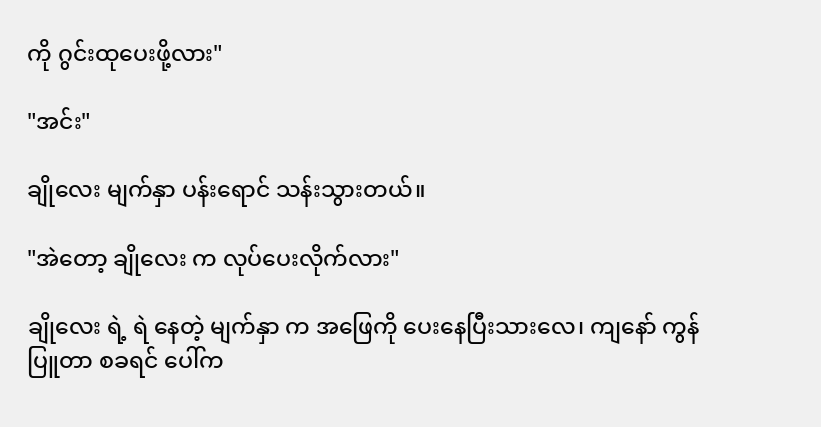ကို ဂွင်းထုပေးဖို့လား"

"အင်း"

ချိုလေး မျက်နှာ ပန်း‌ရောင် သန်းသွားတယ်။

"အဲတော့ ချိုလေး က လုပ်ပေးလိုက်လား"

ချိုလေး ရဲ့ ရဲ နေတဲ့ မျက်နှာ က အဖြေကို ပေးနေပြီးသားလေ၊ ကျနော် ကွန်ပြူတာ စခရင် ပေါ်က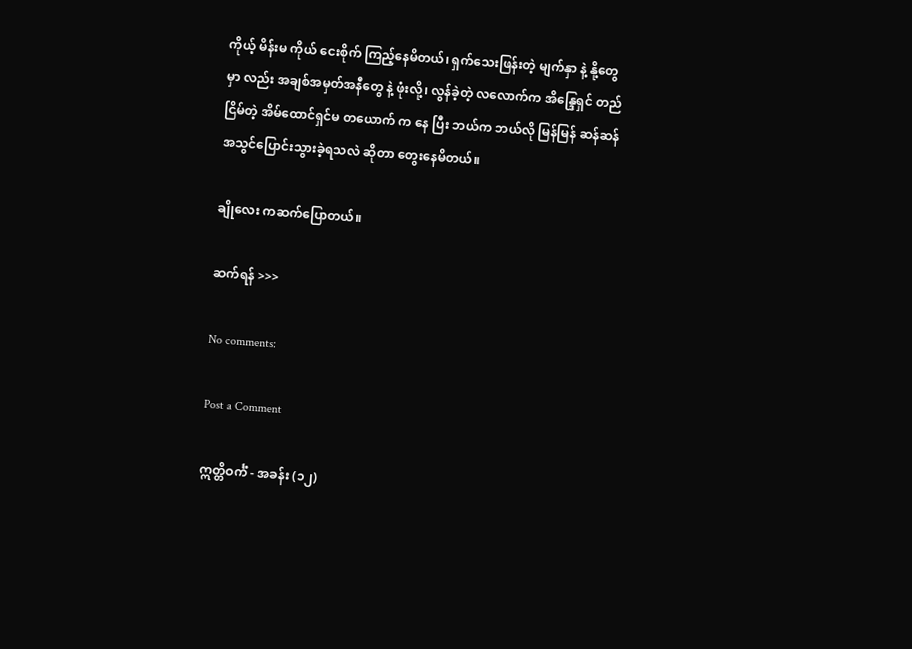ကိုယ့် မိန်းမ ကိုယ် ငေးစိုက် ကြည့်နေမိတယ်၊ ရှက်သေးဖြန်းတဲ့ မျက်နှာ နဲ့ နို့တွေမှာ လည်း အချစ်အမှတ်အနီတွေ နဲ့ ဖုံးလို့၊ လွန်ခဲ့တဲ့ လလောက်က အိန္ဒြေရှင် တည်ငြိမ်တဲ့ အိမ်ထောင်ရှင်မ တယောက် က နေ ပြီး ဘယ်က ဘယ်လို မြန်မြန် ဆန်ဆန် အသွင်ပြောင်းသွားခဲ့ရသလဲ ဆိုတာ တွေးနေမိတယ်။

ချိုလေး ကဆက်ပြောတယ်။

ဆက်ရန် >>>

No comments:

Post a Comment

ဣတ္တိဝင်္ကံ - အခန်း (၁၂)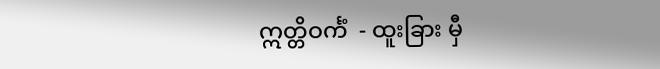ဣတ္တိဝင်္ကံ  - ထူးခြား မှီ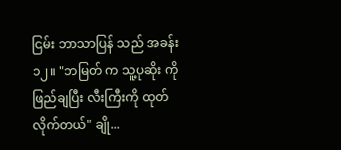ငြမ်း ဘာသာပြန် သည် အခန်း ၁၂။ "ဘမြတ် က သူ့ပုဆိုး ကို ဖြည်ချပြီး လီးကြီးကို ထုတ်လိုက်တယ်" ချို...